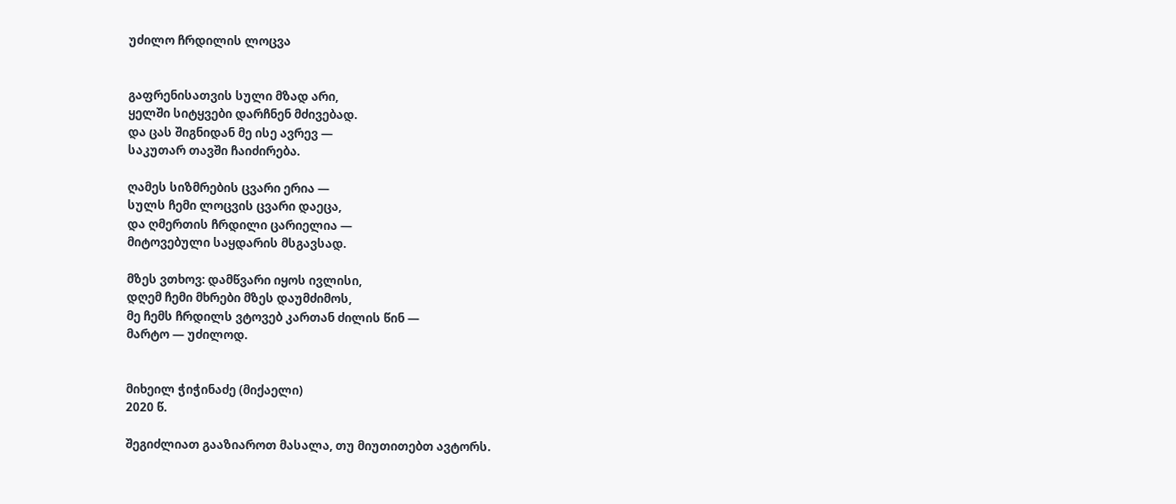უძილო ჩრდილის ლოცვა


გაფრენისათვის სული მზად არი,
ყელში სიტყვები დარჩნენ მძივებად.
და ცას შიგნიდან მე ისე ავრევ —
საკუთარ თავში ჩაიძირება.

ღამეს სიზმრების ცვარი ერია —
სულს ჩემი ლოცვის ცვარი დაეცა,
და ღმერთის ჩრდილი ცარიელია —
მიტოვებული საყდარის მსგავსად.

მზეს ვთხოვ: დამწვარი იყოს ივლისი,
დღემ ჩემი მხრები მზეს დაუმძიმოს,
მე ჩემს ჩრდილს ვტოვებ კართან ძილის წინ —
მარტო — უძილოდ.


მიხეილ ჭიჭინაძე (მიქაელი)
2020 წ.

შეგიძლიათ გააზიაროთ მასალა, თუ მიუთითებთ ავტორს.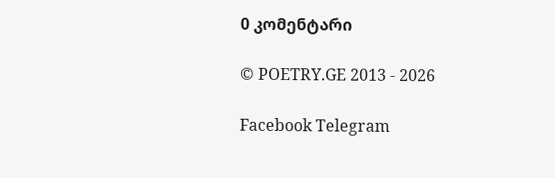0 კომენტარი

© POETRY.GE 2013 - 2026

Facebook Telegram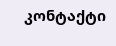კონტაქტი